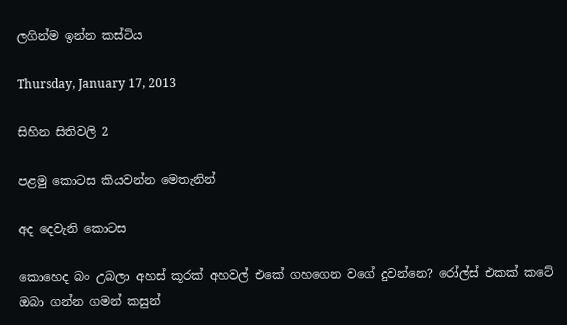ලගින්ම ඉන්න කස්ටිය

Thursday, January 17, 2013

සිහින සිතිවලි 2

පළමු කොටස කියවන්න මෙතැනින්

අද දෙවැනි කොටස

කොහෙද බං උබලා අහස් කූරක් අහවල් එකේ ගහගෙන වගේ දුවන්නෙ? රෝල්ස් එකක් කටේ ඔබා ගන්න ගමන් කසුන්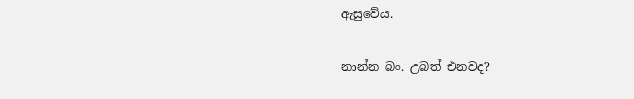ඇසුවේය.

නාන්න බං. උබත් එනවද?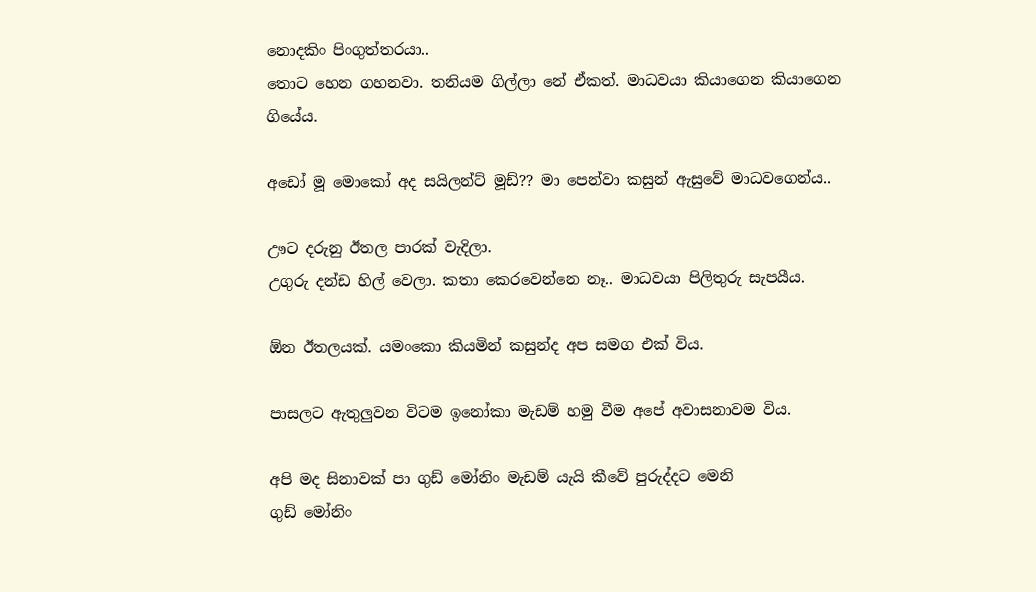නොදකිං පිංගුත්තරයා..
තොට හෙන ගහනවා. තනියම ගිල්ලා නේ ඒකත්. මාධවයා කියාගෙන කියාගෙන ගියේය.

අඩෝ මූ මොකෝ අද සයිලන්ට් මූඩ්?? මා පෙන්වා කසුන් ඇසුවේ මාධවගෙන්ය..

ඌට දරුනු ඊතල පාරක් වැදිලා.
උගුරු දන්ඩ හිල් වෙලා. කතා කෙරවෙන්නෙ නෑ.. මාධවයා පිලිතුරු සැපයීය.

ඕන ඊතලයක්. යමංකො කියමින් කසුන්ද අප සමග එක් විය.

පාසලට ඇතුලුවන විටම ඉනෝකා මැඩම් හමු වීම අපේ අවාසනාවම විය.

අපි මද සිනාවක් පා ගුඩ් මෝනිං මැඩම් යැයි කීවේ පුරුද්දට මෙනි
ගුඩ් මෝනිං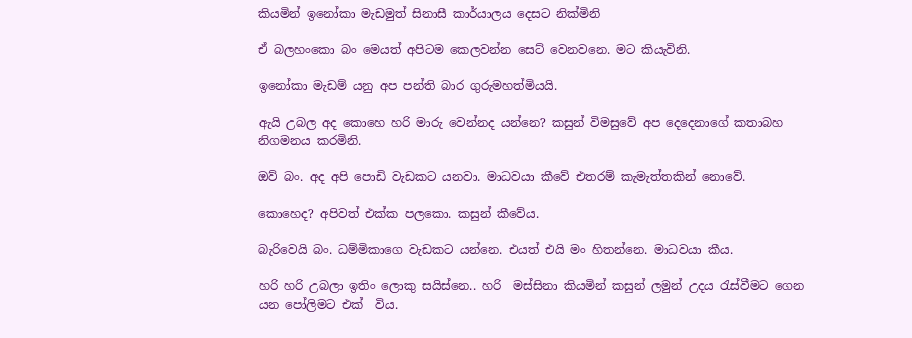කියමින් ඉනෝකා මැඩමුත් සිනාසී කාර්යාලය දෙසට නික්මිනි

ඒ බලහංකො බං මෙයත් අපිටම කෙලවන්න සෙට් වෙනවනෙ. මට කියැවිනි.

ඉනෝකා මැඩම් යනු අප පන්ති බාර ගුරුමහත්මියයි.

ඇයි උබල අද කොහෙ හරි මාරු වෙන්නද යන්නෙ? කසුන් විමසුවේ අප දෙදෙනාගේ කතාබහ නිගමනය කරමිනි.

ඔව් බං. අද අපි පොඩි වැඩකට යනවා. මාධවයා කීවේ එතරම් කැමැත්තකින් නොවේ.

කොහෙද? අපිවත් එක්ක පලකො. කසුන් කීවේය.

බැරිවෙයි බං. ධම්මිකාගෙ වැඩකට යන්නෙ. එයත් එයි මං හිතන්නෙ. මාධවයා කීය.

හරි හරි උබලා ඉතිං ලොකු සයිස්නෙ.. හරි  මස්සිනා කියමින් කසුන් ලමුන් උදය රැස්වීමට ගෙන යන පෝලිමට එක්  විය.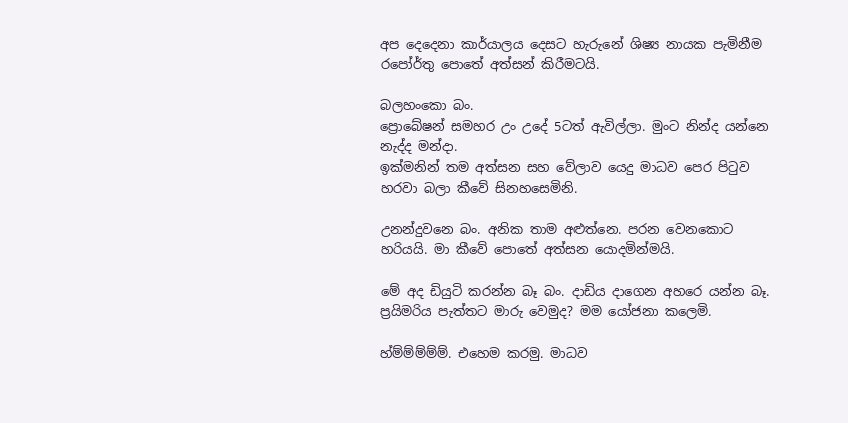අප දෙදෙනා කාර්යාලය දෙසට හැරුනේ ශිෂ්‍ය නායක පැමිනීම රපෝර්තු පොතේ අත්සන් කිරීමටයි.

බලහංකො බං.
ප්‍රොබේෂන් සමහර උං උදේ 5ටත් ඇවිල්ලා. මුංට නින්ද යන්නෙ නැද්ද මන්දා.
ඉක්මනින් තම අත්සන සහ වේලාව යෙදු මාධව පෙර පිටුව හරවා බලා කීවේ සිනහසෙමිනි.

උනන්දුවනෙ බං. අනික තාම අළුත්නෙ. පරන වෙනකොට හරියයි. මා කීවේ පොතේ අත්සන යොදමින්මයි.

මේ අද ඩියුටි කරන්න බෑ බං. දාඩිය දාගෙන අහරෙ යන්න බෑ. ප්‍රයිමරිය පැත්තට මාරු වෙමුද? මම යෝජනා කලෙමි.

හ්ම්ම්ම්ම්ම්. එහෙම කරමු. මාධව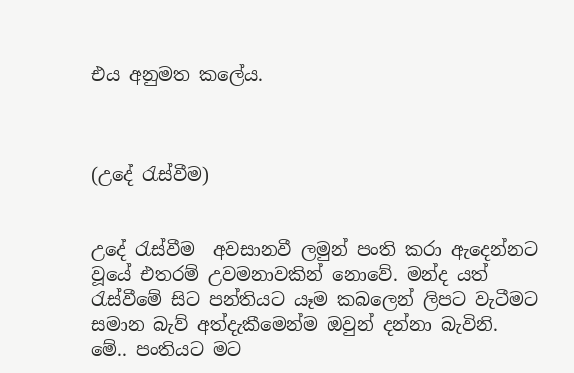එය අනුමත කලේය.



(උදේ රැස්වීම)


උදේ රැස්වීම  අවසානවී ලමුන් පංති කරා ඇදෙන්නට වූයේ එතරම් උවමනාවකින් නොවේ. මන්ද යත් රැස්වීමේ සිට පන්තියට යෑම කබලෙන් ලිපට වැටීමට සමාන බැව් අත්දැකීමෙන්ම ඔවුන් දන්නා බැවිනි.
මේ.. පංතියට මට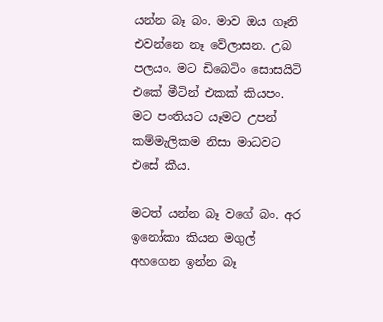යන්න බෑ බං. මාව ඔය ගෑනි එවන්නෙ නෑ වේලාසන. උබ පලයං. මට ඩිබෙටිං සොසයිටි එකේ මීටින් එකක් කියපං. මට පංතියට යෑමට උපන් කම්මැලිකම නිසා මාධවට එසේ කීය.

මටත් යන්න බෑ වගේ බං. අර ඉනෝකා කියන මගුල් අහගෙන ඉන්න බෑ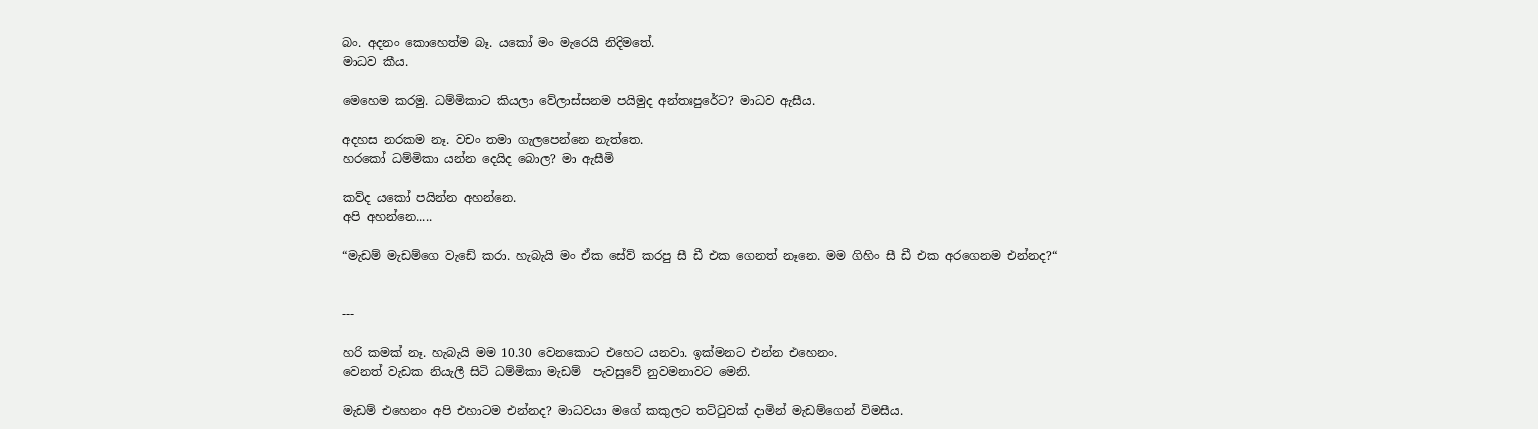බං. අදනං කොහෙත්ම බෑ. යකෝ මං මැරෙයි නිදිමතේ.
මාධව කීය.

මෙහෙම කරමු. ධම්මිකාට කියලා වේලාස්සනම පයිමුද අන්තඃපුරේට? මාධව ඇසීය.

අදහස නරකම නෑ. වචං තමා ගැලපෙන්නෙ නැත්තෙ.
හරකෝ ධම්මිකා යන්න දෙයිද බොල? මා ඇසීමි

කව්ද යකෝ පයින්න අහන්නෙ.
අපි අහන්නෙ.....

“මැඩම් මැඩම්ගෙ වැඩේ කරා. හැබැයි මං ඒක සේව් කරපු සී ඩී එක ගෙනත් නෑනෙ. මම ගිහිං සී ඩී එක අරගෙනම එන්නද?“


---

හරි කමක් නෑ. හැබැයි මම 10.30 වෙනකොට එහෙට යනවා. ඉක්මනට එන්න එහෙනං.
වෙනත් වැඩක නියැලී සිටි ධම්මිකා මැඩම්  පැවසුවේ නුවමනාවට මෙනි.

මැඩම් එහෙනං අපි එහාටම එන්නද? මාධවයා මගේ කකුලට තට්ටුවක් දාමින් මැඩම්ගෙන් විමසීය.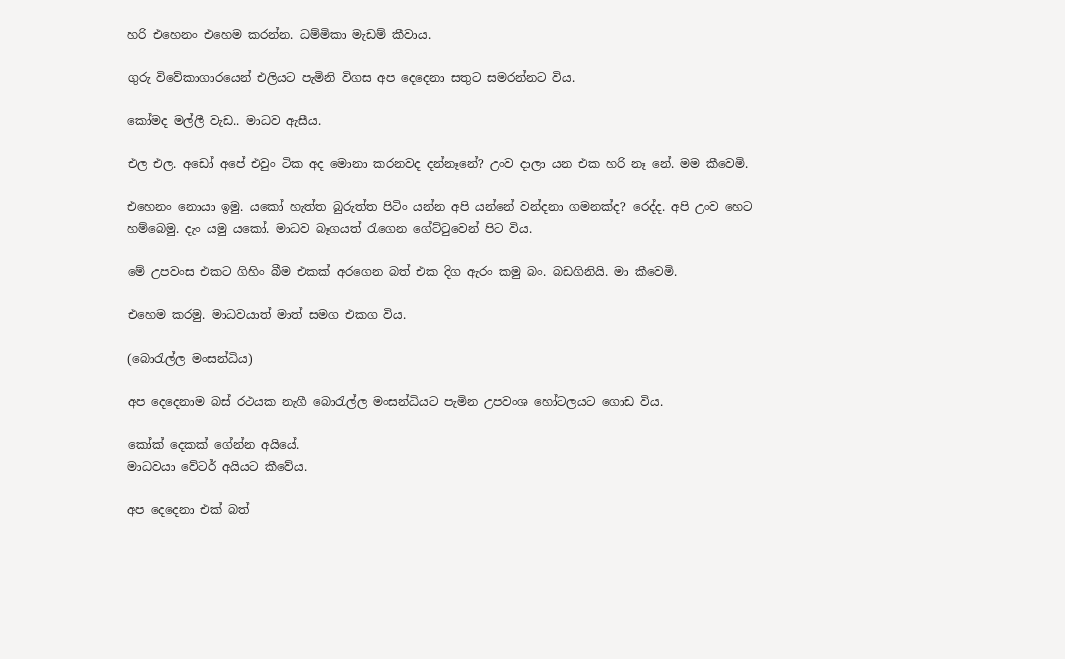හරි එහෙනං එහෙම කරන්න. ධම්මිකා මැඩම් කීවාය.

ගුරු විවේකාගාරයෙන් එලියට පැමිනි විගස අප දෙදෙනා සතුට සමරන්නට විය.

කෝමද මල්ලී වැඩ.. මාධව ඇසීය.

එල එල. අඩෝ අපේ එවුං ටික අද මොනා කරනවද දන්නෑනේ? උංව දාලා යන එක හරි නෑ නේ. මම කීවෙමි.

එහෙනං නොයා ඉමු. යකෝ හැත්ත බුරුත්ත පිටිං යන්න අපි යන්නේ වන්දනා ගමනක්ද? රෙද්ද. අපි උංව හෙට හම්බෙමු. දැං යමු යකෝ. මාධව බෑගයත් රැගෙන ගේට්ටුවෙන් පිට විය.

මේ උපවංස එකට ගිහිං බීම එකක් අරගෙන බත් එක දිග ඇරං කමු බං. බඩගිනියි. මා කීවෙමි.

එහෙම කරමු. මාධවයාත් මාත් සමග එකග විය.

(බොරැල්ල මංසන්ධිය)

අප දෙදෙනාම බස් රථයක නැගී බොරැල්ල මංසන්ධියට පැමින උපවංශ හෝටලයට ගොඩ විය.

කෝක් දෙකක් ගේන්න අයියේ.
මාධවයා වේටර් අයියට කීවේය.

අප දෙදෙනා එක් බත්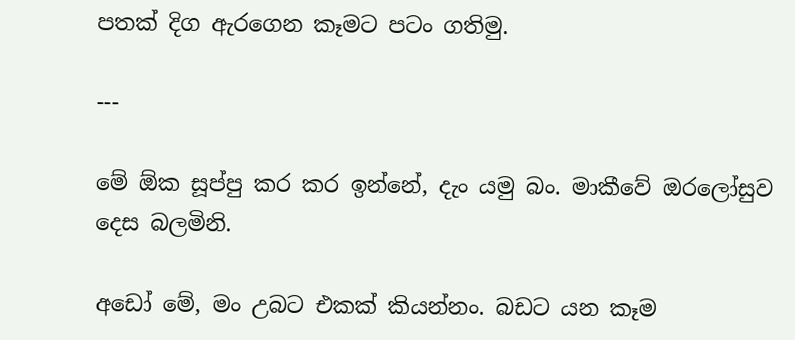පතක් දිග ඇරගෙන කෑමට පටං ගතිමු.

---

මේ ඕක සූප්පු කර කර ඉන්නේ, දැං යමු බං. මාකීවේ ඔරලෝසුව දෙස බලමිනි.

අඩෝ මේ, මං උබට එකක් කියන්නං. බඩට යන කෑම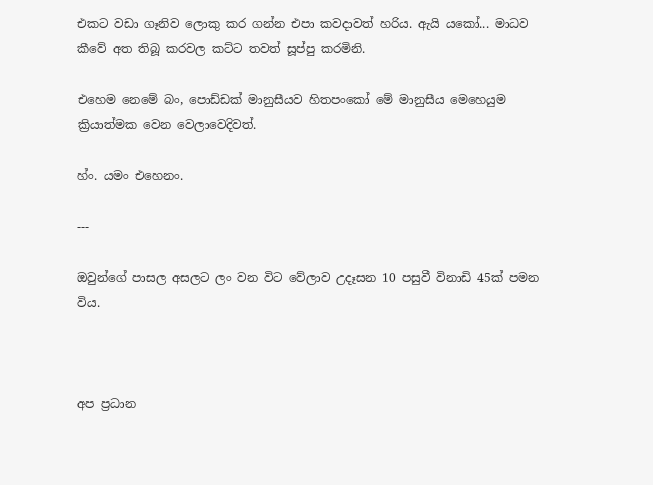එකට වඩා ගෑනිව ලොකු කර ගන්න එපා කවදාවත් හරිය. ඇයි යකෝ... මාධව කීවේ අත තිබූ කරවල කට්ට තවත් සූප්පු කරමිනි.

එහෙම නෙමේ බං, පොඩ්ඩක් මානුසීයව හිතපංකෝ මේ මානුසීය මෙහෙයුම ක්‍රියාත්මක වෙන වෙලාවෙදිවත්.

හ්ං. යමං එහෙනං.

---

ඔවුන්ගේ පාසල අසලට ලං වන විට වේලාව උදෑසන 10 පසුවී විනාඩි 45ක් පමන විය.



අප ප්‍රධාන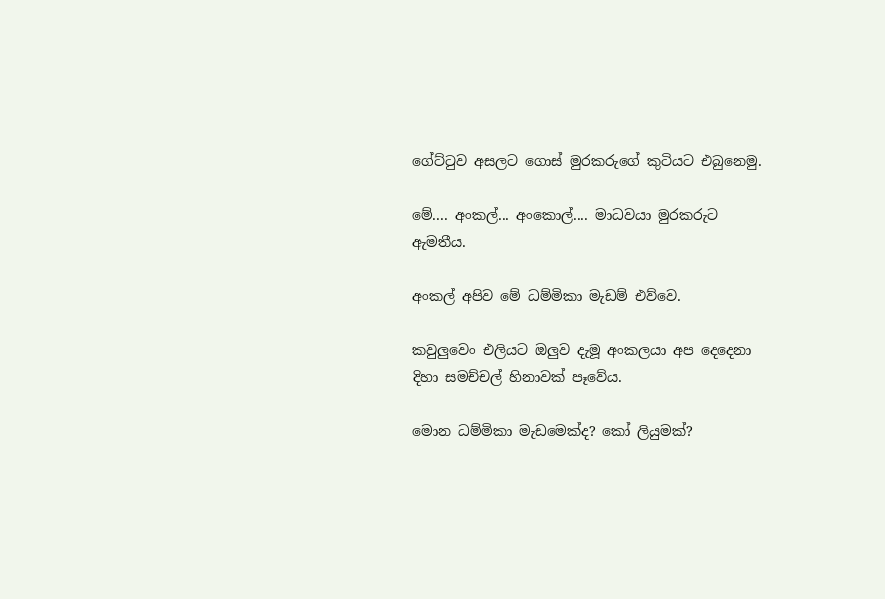ගේට්ටුව අසලට ගොස් මුරකරුගේ කුටියට එබුනෙමු.

මේ.... අංකල්... අංකොල්.... මාධවයා මුරකරුට ඇමතීය.

අංකල් අපිව මේ ධම්මිකා මැඩම් එව්වෙ.

කවුලුවෙං එලියට ඔලුව දැමූ අංකලයා අප දෙදෙනා දිහා සමච්චල් හිනාවක් පෑවේය.

මොන ධම්මිකා මැඩමෙක්ද? කෝ ලියුමක්?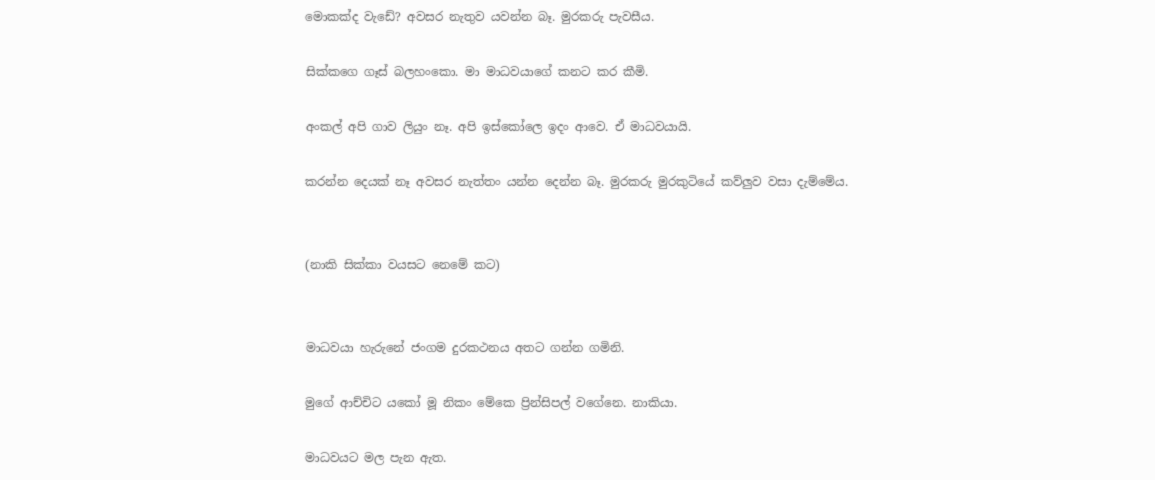මොකක්ද වැඩේ? අවසර නැතුව යවන්න බෑ. මුරකරු පැවසීය.

සික්කගෙ ගෑස් බලහංකො. මා මාධවයාගේ කනට කර කීමි.

අංකල් අපි ගාව ලියුං නෑ. අපි ඉස්කෝලෙ ඉදං ආවෙ. ඒ මාධවයායි.

කරන්න දෙයක් නෑ අවසර නැත්තං යන්න දෙන්න බෑ. මුරකරු මුරකුටියේ කව්ලුව වසා දැම්මේය.


(නාකි සික්කා වයසට නෙමේ කට)


මාධවයා හැරුනේ ජංගම දුරකථනය අතට ගන්න ගමිනි.

මුගේ ආච්චිට යකෝ මූ නිකං මේකෙ ප්‍රින්සිපල් වගේනෙ. නාකියා.

මාධවයට මල පැන ඇත.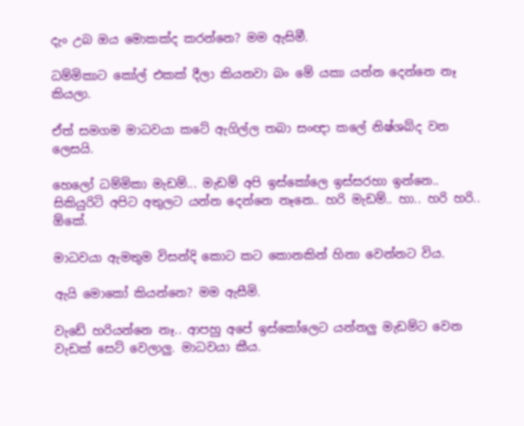දැං උබ ඔය මොකක්ද කරන්නෙ? මම ඇසිමී.

ධම්මිකාට කෝල් එකක් දීලා කියනවා බං මේ යකා යන්න දෙන්නෙ නෑ කියලා.

ඒත් සමගම මාධවයා කටේ ඇගිල්ල තබා සංඥා කලේ නිෂ්ශබ්ද වන ලෙසයි.

හෙලෝ ධම්මිකා මැඩම්... මැඩම් අපි ඉස්කෝලෙ ඉස්සරහා ඉන්නෙ.. සිකියුරිටි අපිට අතුලට යන්න දෙන්නෙ නෑනෙ.. හරි මැඩම්.. හා.. හරි හරි.. ඕකේ.

මාධවයා ඇමතුම විසන්දි කොට කට කොනකින් හිනා වෙන්නට විය.

ඇයි මොකෝ කියන්නෙ? මම ඇසීමි.

වැඩේ හරියන්නෙ නෑ.. ආපහු අපේ ඉස්කෝලෙට යන්නලු මැඩම්ට වෙන වැඩක් සෙට් වෙලාලු. මාධවයා කීය.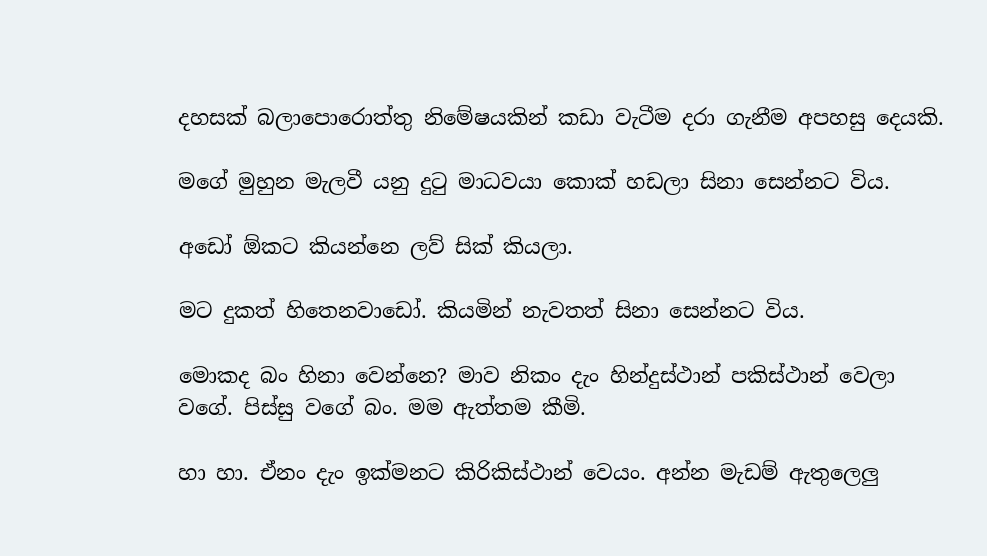දහසක් බලාපොරොත්තු නිමේෂයකින් කඩා වැටීම දරා ගැනීම අපහසු දෙයකි.

මගේ මුහුන මැලවී යනු දුටු මාධවයා කොක් හඩලා සිනා සෙන්නට විය.

අඩෝ ඕකට කියන්නෙ ලව් සික් කියලා.

මට දුකත් හිතෙනවාඩෝ. කියමින් නැවතත් සිනා සෙන්නට විය.

මොකද බං හිනා වෙන්නෙ? මාව නිකං දැං හින්දුස්ථාන් පකිස්ථාන් වෙලා වගේ. පිස්සු වගේ බං. මම ඇත්තම කීමි.

හා හා. ඒනං දැං ඉක්මනට කිරිකිස්ථාන් වෙයං. අන්න මැඩම් ඇතුලෙලු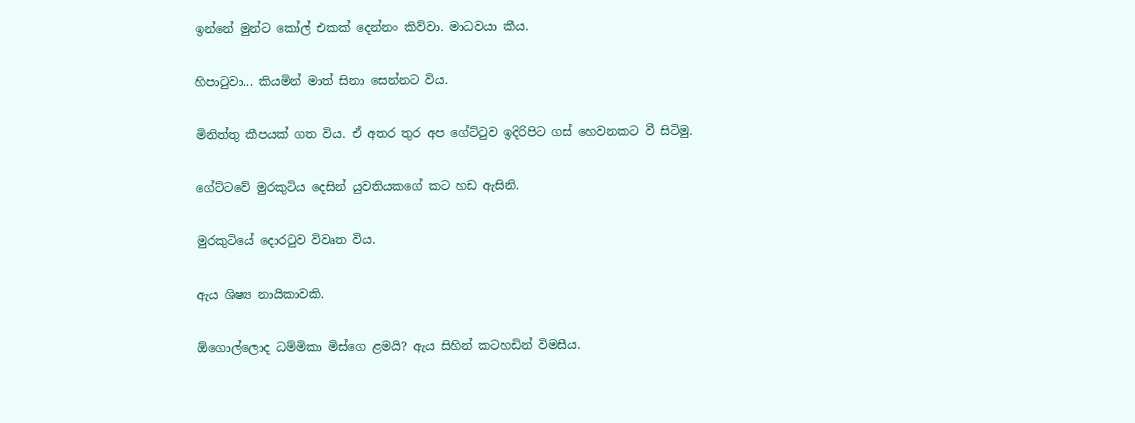ඉන්නේ මුන්ට කෝල් එකක් දෙන්නං කිව්වා. මාධවයා කීය.

හිපාටුවා... කියමින් මාත් සිනා සෙන්නට විය.

මිනිත්තු කීපයක් ගත විය. ඒ අතර තුර අප ගේට්ටුව ඉදිරිපිට ගස් හෙවනකට වී සිටිමු.

ගේට්ටවේ මුරකුටිය දෙසින් යුවතියකගේ කට හඩ ඇසිනි.

මුරකුටියේ දොරටුව විවෘත විය.

ඇය ශිෂ්‍ය නායිකාවකි.

ඕගොල්ලොද ධම්මිකා මිස්ගෙ ළමයි? ඇය සිහින් කටහඩින් විමසීය.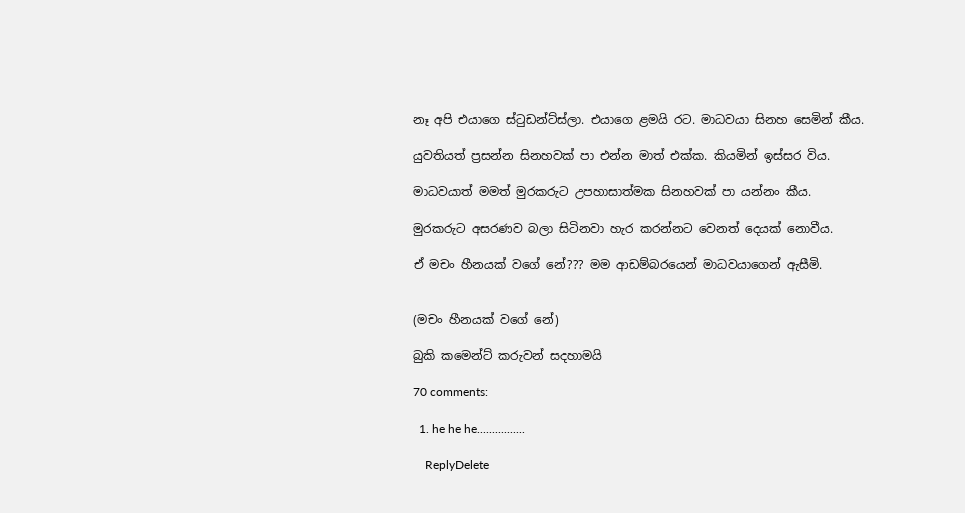නෑ අපි එයාගෙ ස්ටුඩන්ට්ස්ලා. එයාගෙ ළමයි රට. මාධවයා සිනහ සෙමින් කීය.

යුවතියත් ප්‍රසන්න සිනහවක් පා එන්න මාත් එක්ක. කියමින් ඉස්සර විය.

මාධවයාත් මමත් මුරකරුට උපහාසාත්මක සිනහවක් පා යන්නං කීය.

මුරකරුට අසරණව බලා සිටිනවා හැර කරන්නට වෙනත් දෙයක් නොවීය.

ඒ මචං හීනයක් වගේ නේ??? මම ආඩම්බරයෙන් මාධවයාගෙන් ඇසීමි.


(මචං හීනයක් වගේ නේ)

බුකි කමෙන්ට් කරුවන් සදහාමයි

70 comments:

  1. he he he................

    ReplyDelete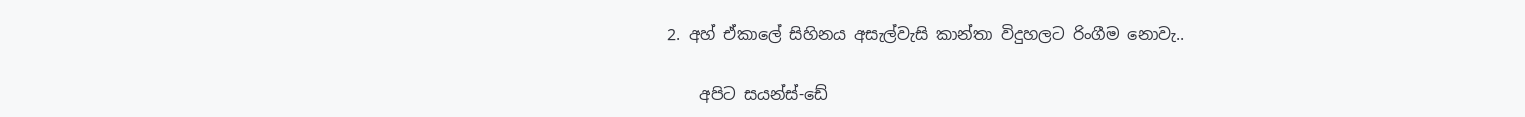2. අහ් ඒකාලේ සිහිනය අසැල්වැසි කාන්තා විදුහලට රිංගීම නොවැ..

    අපිට සයන්ස්-ඩේ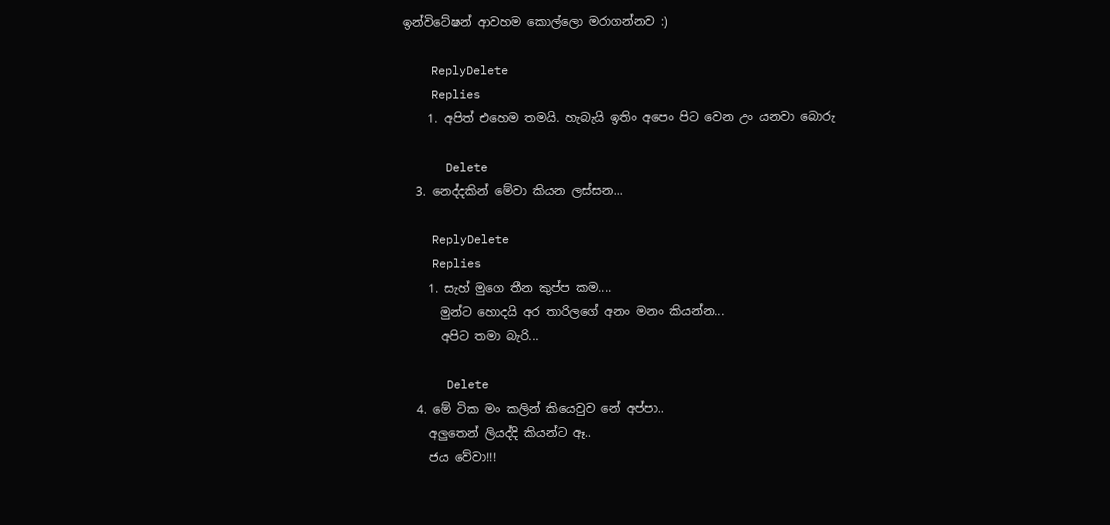ඉන්විටේෂන් ආවහම කොල්ලො මරාගන්නව :)

    ReplyDelete
    Replies
    1. අපිත් එහෙම තමයි. හැබැයි ඉතිං අපෙං පිට වෙන උං යනවා බොරු

      Delete
  3. නෙද්දකින් මේවා කියන ලස්සන...

    ReplyDelete
    Replies
    1. සැහ් මුගෙ තීන කුප්ප කම....
      මුන්ට හොදයි අර තාරිලගේ අනං මනං කියන්න...
      අපිට තමා බැරි...

      Delete
  4. මේ ටික මං කලින් කියෙවුව නේ අප්පා..
    අලුතෙන් ලියද්දි කියන්ට ඈ..
    ජය වේවා!!!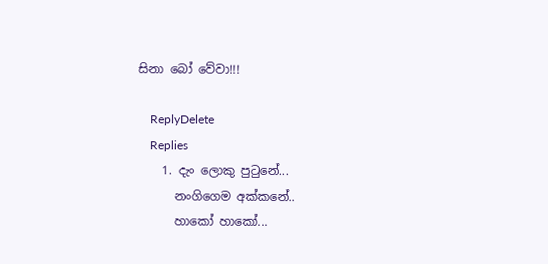සිනා බෝ වේවා!!!

    ReplyDelete
    Replies
    1. දැං ලොකු පුටුනේ...
      නංගිගෙම අක්කනේ..
      හාකෝ හාකෝ...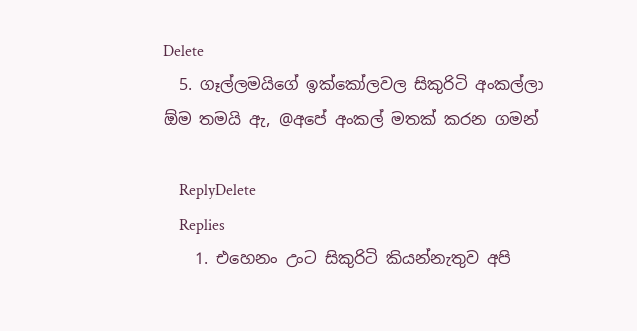Delete
  5. ගෑල්ලමයිගේ ඉක්කෝලවල සිකුරිටි අංකල්ලා ඕම තමයි ඇ, @අපේ අංකල් මතක් කරන ගමන්

    ReplyDelete
    Replies
    1. එහෙනං උංට සිකුරිටි කියන්නැතුව අපි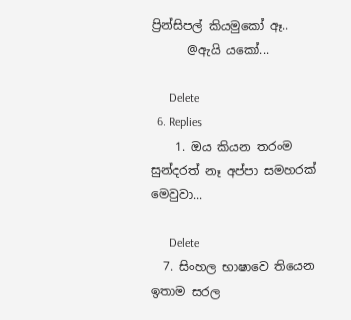ප්‍රින්සිපල් කියමුකෝ ඈ..
      @ඇයි යකෝ...

      Delete
  6. Replies
    1. ඔය කියන තරංම සුන්දරත් නෑ අප්පා සමහරක් මෙවුවා...

      Delete
  7. සිංහල භාෂාවෙ තියෙන ඉතාම සරල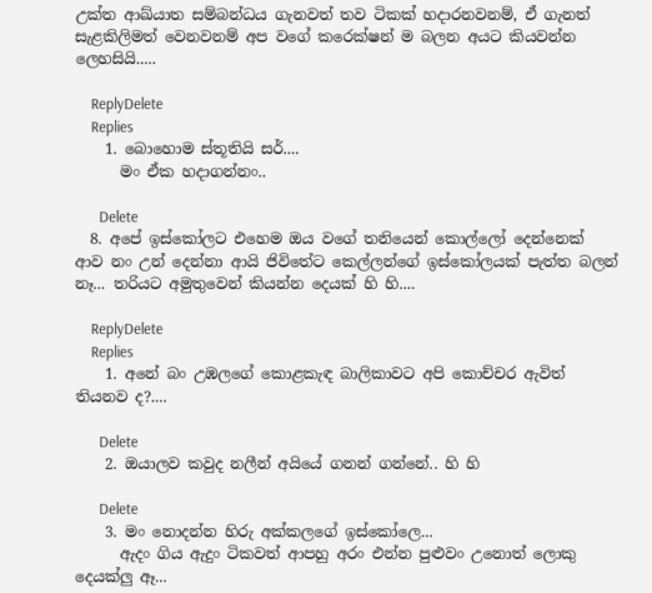උක්ත ආඛ්යාත සම්බන්ධය ගැනවත් තව ටිකක් හදාරනවනම්, ඒ ගැනත් සැළකිලිමත් වෙනවනම් අප වගේ කරෙක්ෂන් ම බලන අයට කියවන්න ලෙහසියි.....

    ReplyDelete
    Replies
    1. බොහොම ස්තූතියි සර්....
      මං ඒක හදාගන්නං..

      Delete
  8. අපේ ඉස්කෝලට එහෙම ඔය වගේ තනියෙන් කොල්ලෝ දෙන්නෙක් ආව නං උන් දෙන්නා ආයි ජිවිතේට කෙල්ලන්ගේ ඉස්කෝලයක් පැත්ත බලන් නෑ... තරියට අමුතුවෙන් කියන්න දෙයක් හි හි....

    ReplyDelete
    Replies
    1. අනේ බං උඹලගේ කොළකැඳ බාලිකාවට අපි කොච්චර ඇවිත් තියනව ද?....

      Delete
    2. ඔයාලව කවුද නලීන් අයියේ ගනන් ගන්නේ.. හි හි

      Delete
    3. මං නොදන්න හිරු අක්කලගේ ඉස්කෝලෙ...
      ඇදං ගිය ඇදුං ටිකවත් ආපහු අරං එන්න පුළුවං උනොත් ලොකු දෙයක්ලු ඈ...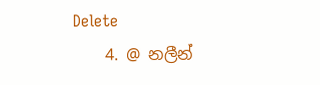Delete
    4. @ නලීන්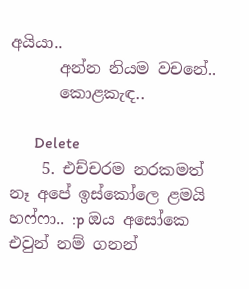අයියා..
      අන්න නියම වචනේ..
      කොළකැඳ..

      Delete
    5. එච්චරම නරකමත් නෑ අපේ ඉස්කෝලෙ ළමයි හෆ්ෆා.. :p ඔය අසෝකෙ එවුන් නම් ගනන්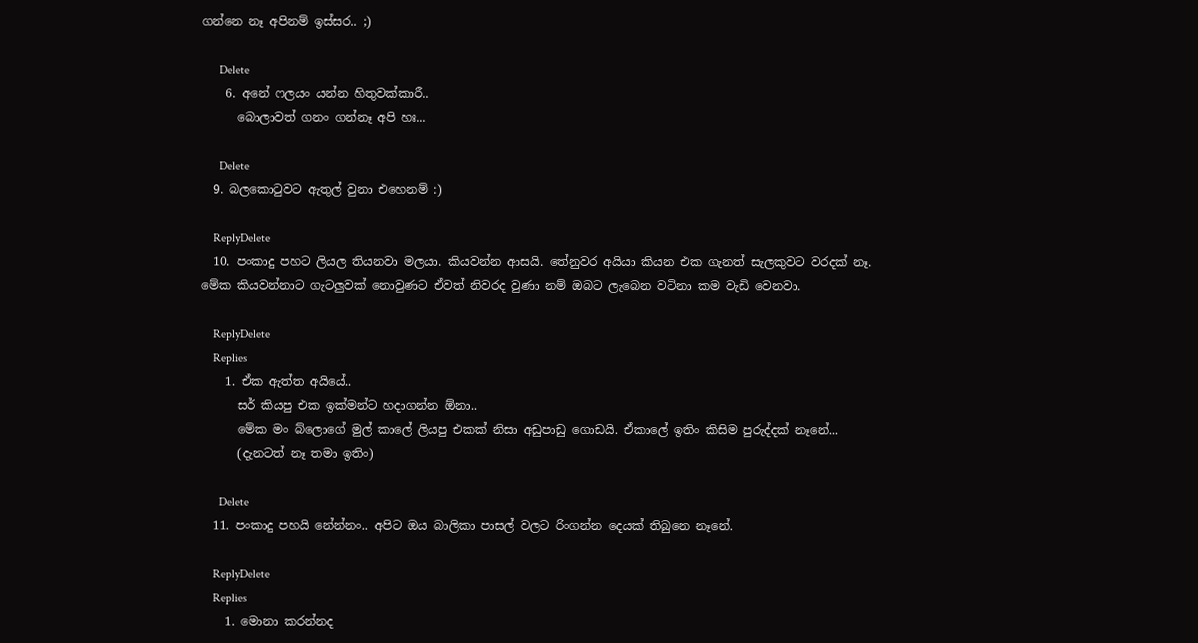ගන්නෙ නෑ අපිනම් ඉස්සර.. ;)

      Delete
    6. අනේ ෆලයං යන්න හිතුවක්කාරී..
      බොලාවත් ගනං ගන්නෑ අපි හඃ...

      Delete
  9. බලකොටුවට ඇතුල් වුනා එහෙනම් :)

    ReplyDelete
  10. පංකාදු පහට ලියල තියනවා මලයා. කියවන්න ආසයි. තේනුවර අයියා කියන එක ගැනත් සැලකුවට වරදක් නෑ. මේක කියවන්නාට ගැටලුවක් නොවුණට ඒවත් නිවරද වුණා නම් ඔබට ලැබෙන වටිනා කම වැඩි වෙනවා.

    ReplyDelete
    Replies
    1. ඒක ඇත්ත අයියේ..
      සර් කියපු එක ඉක්මන්ට හදාගන්න ඕනා..
      මේක මං බ්ලොගේ මුල් කාලේ ලියපු එකක් නිසා අඩුපාඩු ගොඩයි. ඒකාලේ ඉතිං කිසිම පුරුද්දක් නෑනේ...
      (දැනටත් නෑ තමා ඉතිං)

      Delete
  11. පංකාදු පහයි නේන්නං.. අපිට ඔය බාලිකා පාසල් වලට රිංගන්න දෙයක් තිබුනෙ නෑනේ.

    ReplyDelete
    Replies
    1. මොනා කරන්නද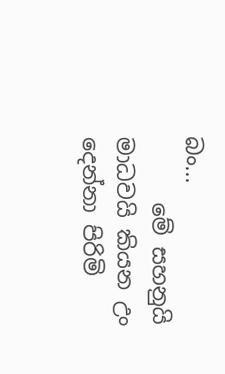බං...
      මේ සහනුයි මාධවයි කියන උං දෙන්නා පිරිමි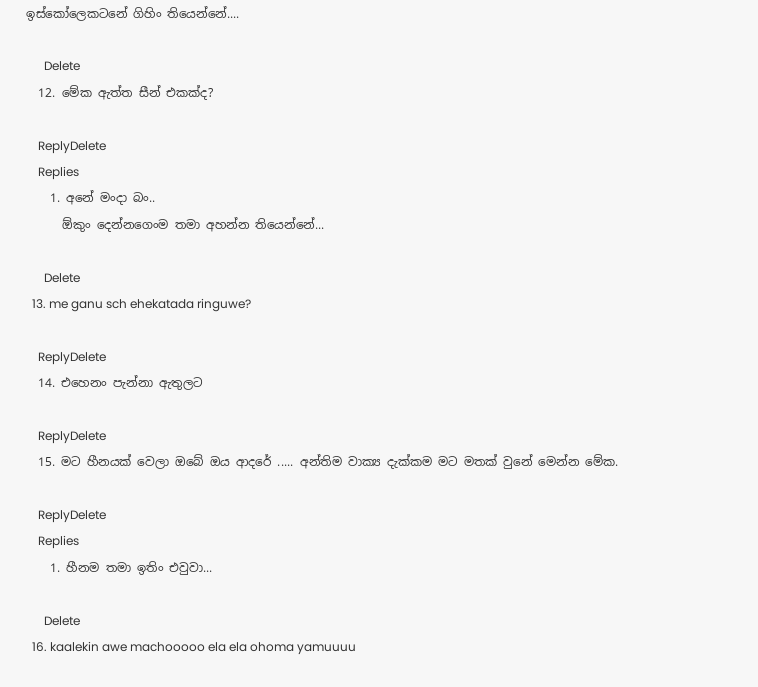ඉස්කෝලෙකටනේ ගිහිං තියෙන්නේ....

      Delete
  12. මේක ඇත්ත සීන් එකක්ද?

    ReplyDelete
    Replies
    1. අනේ මංදා බං..
      ඕකුං දෙන්නගෙංම තමා අහන්න තියෙන්නේ...

      Delete
  13. me ganu sch ehekatada ringuwe?

    ReplyDelete
  14. එහෙනං පැන්නා ඇතුලට

    ReplyDelete
  15. මට හීනයක් වෙලා ඔබේ ඔය ආදරේ ..... අන්තිම වාක්‍ය දැක්කම මට මතක් වුනේ මෙන්න මේක.

    ReplyDelete
    Replies
    1. හීනම තමා ඉතිං එවුවා...

      Delete
  16. kaalekin awe machooooo ela ela ohoma yamuuuu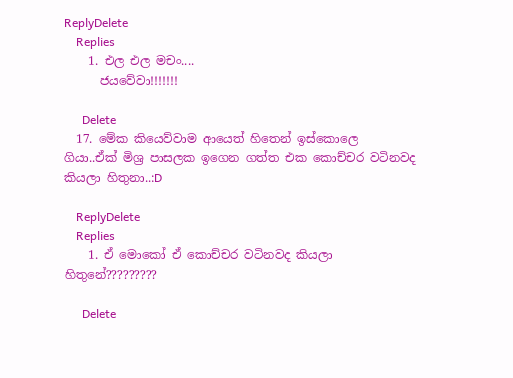ReplyDelete
    Replies
    1. එල එල මචං....
      ජයවේවා!!!!!!!

      Delete
  17. මේක කියෙව්වාම ආයෙත් හිතෙන් ඉස්කොලෙ ගියා..ඒක් මිශ්‍ර පාසලක ඉගෙන ගත්ත එක කොච්චර වටිනවද කියලා හිතුනා..:D

    ReplyDelete
    Replies
    1. ඒ මොකෝ ඒ කොච්චර වටිනවද කියලා හිතුනේ?????????

      Delete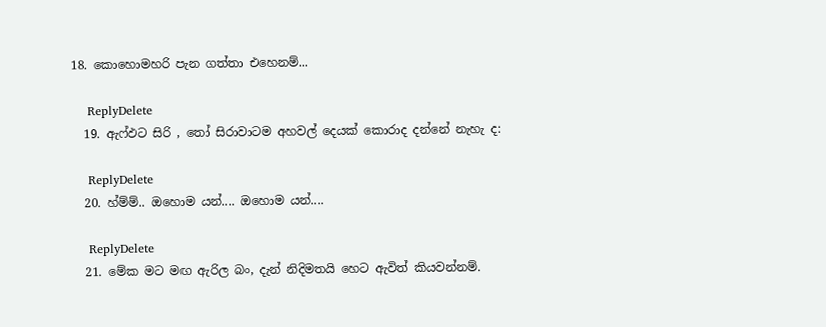18. කොහොමහරි පැන ගත්තා එහෙනම්...

    ReplyDelete
  19. ඇෆ්ඵට සිරි , තෝ සිරාවාටම අහවල් දෙයක් කොරාද දන්නේ නැහැ ද:

    ReplyDelete
  20. හ්ම්ම්.. ඔහොම යන්.... ඔහොම යන්....

    ReplyDelete
  21. මේක මට මඟ ඇරිල බං, දැන් නිදිමතයි හෙට ඇවිත් කියවන්නම්.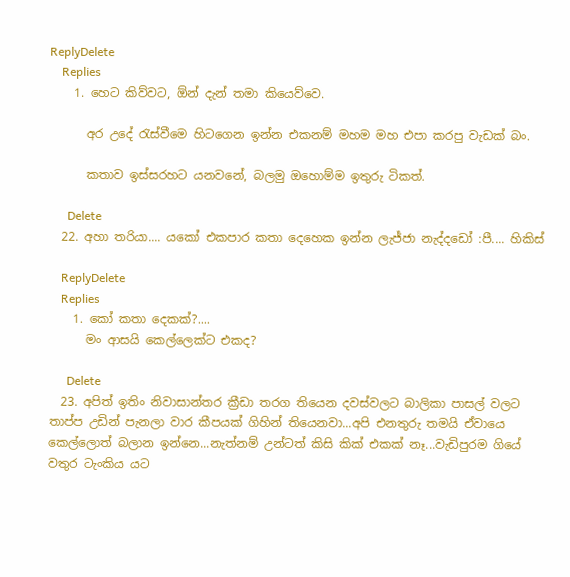ReplyDelete
    Replies
    1. හෙට කිව්වට, ඕන් දැන් තමා කියෙව්වෙ.

      අර උදේ රැස්වීමෙ හිටගෙන ඉන්න එකනම් මහම මහ එපා කරපු වැඩක් බං.

      කතාව ඉස්සරහට යනවනේ, බලමු ඔහොම්ම ඉතුරු ටිකත්.

      Delete
  22. අහා තරියා.... යකෝ එකපාර කතා දෙහෙක ඉන්න ලැජ්ජා නැද්දඩෝ :පී.... හිකිස්

    ReplyDelete
    Replies
    1. කෝ කතා දෙකක්?....
      මං ආසයි කෙල්ලෙක්ට එකද?

      Delete
  23. අපිත් ඉතිං නිවාසාන්තර ක්‍රීඩා තරග තියෙන දවස්වලට බාලිකා පාසල් වලට තාප්ප උඩින් පැනලා වාර කීපයක් ගිහින් තියෙනවා...අපි එනතුරු තමයි ඒවායෙ කෙල්ලොත් බලාන ඉන්නෙ...නැත්නම් උන්ටත් කිසි කික් එකක් නෑ...වැඩිපුරම ගියේ වතුර ටැංකිය යට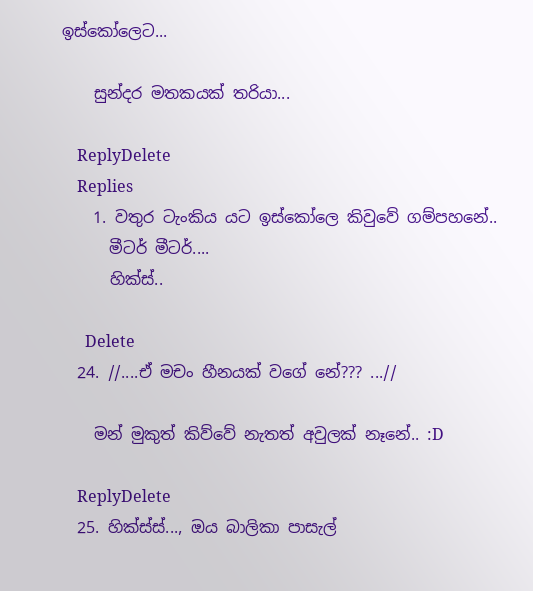ඉස්කෝලෙට...

    සුන්දර මතකයක් තරියා...

    ReplyDelete
    Replies
    1. වතුර ටැංකිය යට ඉස්කෝලෙ කිවුවේ ගම්පහනේ..
      මීටර් මීටර්....
      හික්ස්..

      Delete
  24. //....ඒ මචං හීනයක් වගේ නේ??? ...//

    මන් මුකුත් කිව්වේ නැතත් අවුලක් නෑනේ.. :D

    ReplyDelete
  25. හික්ස්ස්..., ඔය බාලිකා පාසැල්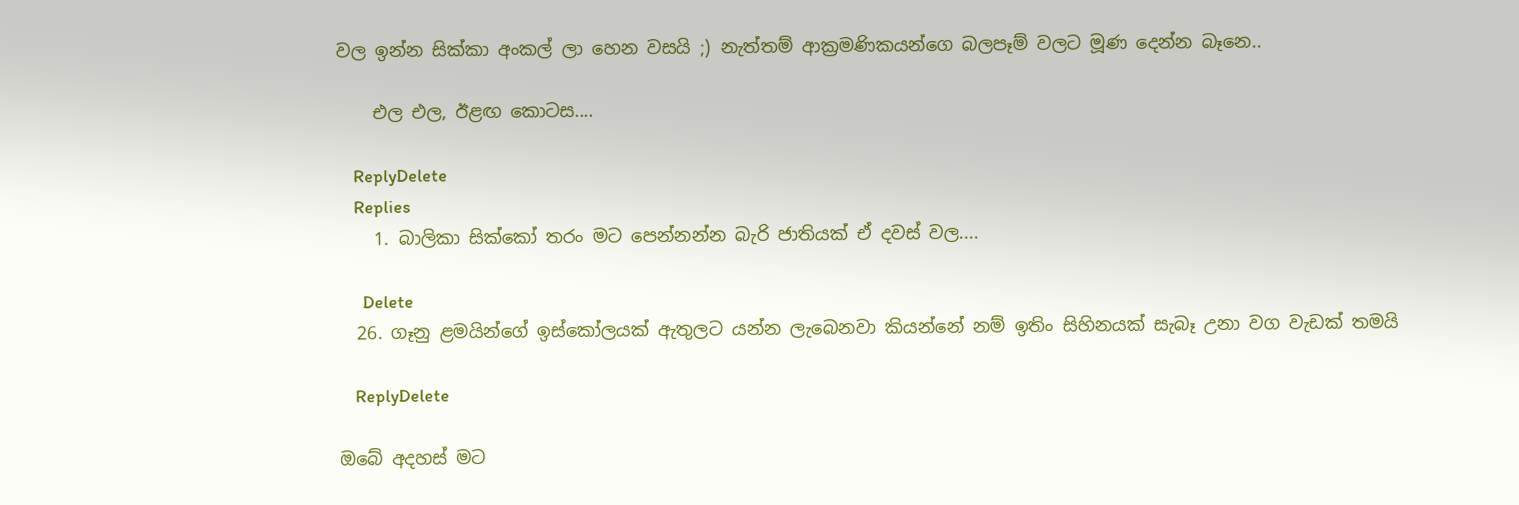වල ඉන්න සික්කා අංකල් ලා හෙන වසයි ;) නැත්තම් ආක්‍රමණිකයන්ගෙ බලපෑම් වලට මූණ දෙන්න බෑනෙ..

    එල එල, ඊළඟ කොටස....

    ReplyDelete
    Replies
    1. බාලිකා සික්කෝ තරං මට පෙන්නන්න බැරි ජාතියක් ඒ දවස් වල....

      Delete
  26. ගෑනු ළමයින්ගේ ඉස්කෝලයක් ඇතුලට යන්න ලැබෙනවා කියන්නේ නම් ඉතිං සිහිනයක් සැබෑ උනා වග වැඩක් තමයි

    ReplyDelete

ඔබේ අදහස් මට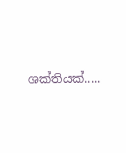ශක්තියක්.....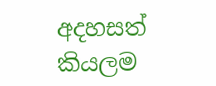අදහසත් කියලම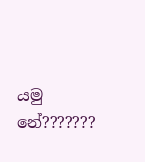යමු නේ???????